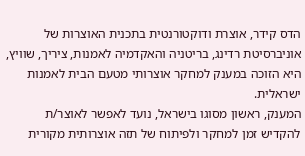הדס קידר, אוצרת ודוקטורנטית בתכנית האוצרות של אוניברסיטת רדינג, בריטניה והאקדמיה לאמנות, ציריך, שוויץ, היא הזוכה במענק למחקר אוצרותי מטעם הבית לאמנות ישראלית.
המענק, ראשון מסוגו בישראל, נועד לאפשר לאוצר/ת להקדיש זמן למחקר ולפיתוח של תזה אוצרותית מקורית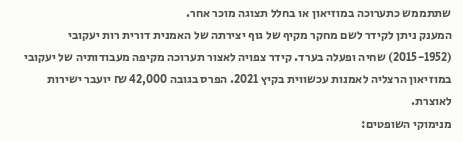שתתממש כתערוכה במוזיאון או בחלל תצוגה מוכר אחר.
המענק ניתן לקידר לשם מחקר מקיף של גוף יצירתה של האמנית דורית רות יעקובי (2015-1952) שחיה ופעלה בערד. קידר צפויה לאצור תערוכה מקיפה מעבודותיה של יעקובי במוזיאון הרצליה לאמנות עכשווית בקיץ 2021. הפרס בגובה 42,000 ₪ יועבר ישירות לאוצרת.
מנימוקי השופטים: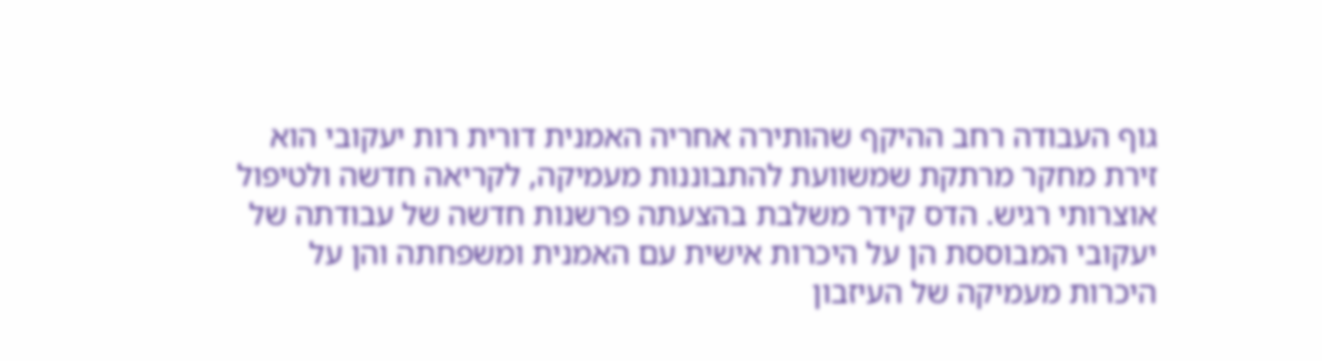גוף העבודה רחב ההיקף שהותירה אחריה האמנית דורית רות יעקובי הוא זירת מחקר מרתקת שמשוועת להתבוננות מעמיקה, לקריאה חדשה ולטיפול אוצרותי רגיש. הדס קידר משלבת בהצעתה פרשנות חדשה של עבודתה של יעקובי המבוססת הן על היכרות אישית עם האמנית ומשפחתה והן על היכרות מעמיקה של העיזבון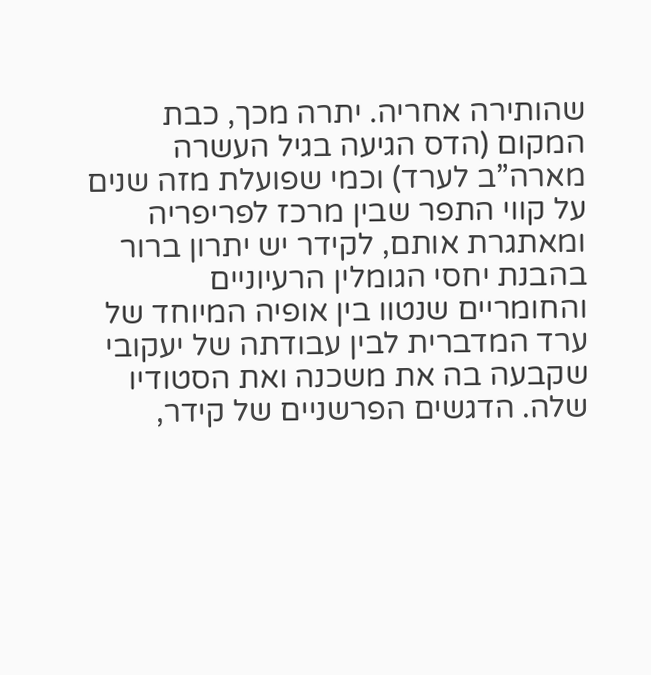שהותירה אחריה. יתרה מכך, כבת המקום (הדס הגיעה בגיל העשרה מארה”ב לערד) וכמי שפועלת מזה שנים על קווי התפר שבין מרכז לפריפריה ומאתגרת אותם, לקידר יש יתרון ברור בהבנת יחסי הגומלין הרעיוניים והחומריים שנטוו בין אופיה המיוחד של ערד המדברית לבין עבודתה של יעקובי שקבעה בה את משכנה ואת הסטודיו שלה. הדגשים הפרשניים של קידר,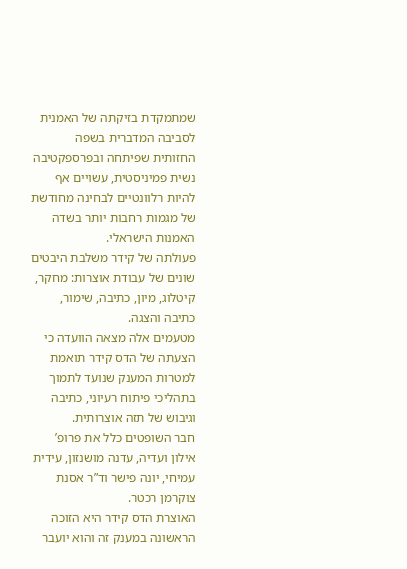שמתמקדת בזיקתה של האמנית לסביבה המדברית בשפה החזותית שפיתחה ובפרספקטיבה נשית פמיניסטית, עשויים אף להיות רלוונטיים לבחינה מחודשת של מגמות רחבות יותר בשדה האמנות הישראלי.
פעולתה של קידר משלבת היבטים שונים של עבודת אוצרות: מחקר, קיטלוג, מיון, כתיבה, שימור, כתיבה והצגה.
מטעמים אלה מצאה הוועדה כי הצעתה של הדס קידר תואמת למטרות המענק שנועד לתמוך בתהליכי פיתוח רעיוני, כתיבה וגיבוש של תזה אוצרותית.
חבר השופטים כלל את פרופ’ אילון ועדיה, עדנה מושנזון, עידית עמיחי, יונה פישר וד”ר אסנת צוקרמן רכטר.
האוצרת הדס קידר היא הזוכה הראשונה במענק זה והוא יועבר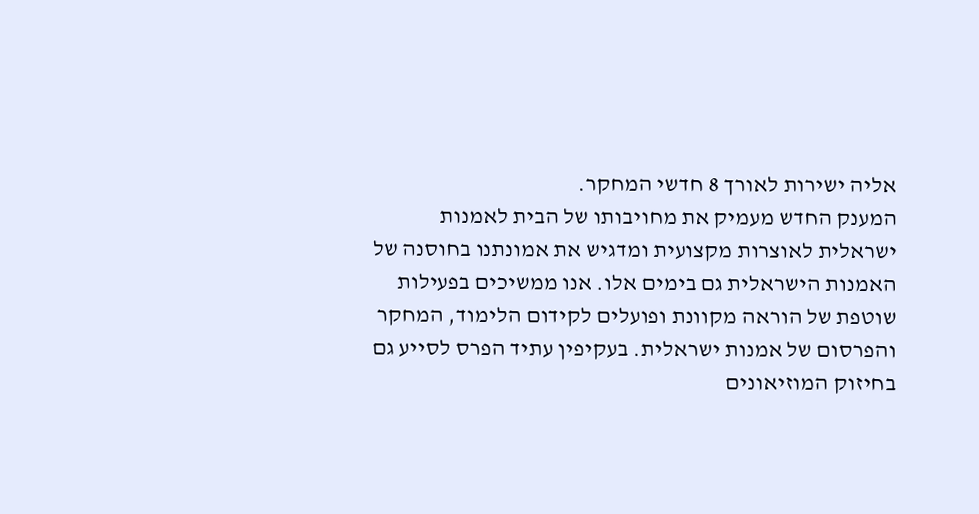אליה ישירות לאורך 8 חדשי המחקר.
המענק החדש מעמיק את מחויבותו של הבית לאמנות ישראלית לאוצרות מקצועית ומדגיש את אמונתנו בחוסנה של האמנות הישראלית גם בימים אלו. אנו ממשיכים בפעילות שוטפת של הוראה מקוונת ופועלים לקידום הלימוד, המחקר והפרסום של אמנות ישראלית. בעקיפין עתיד הפרס לסייע גם בחיזוק המוזיאונים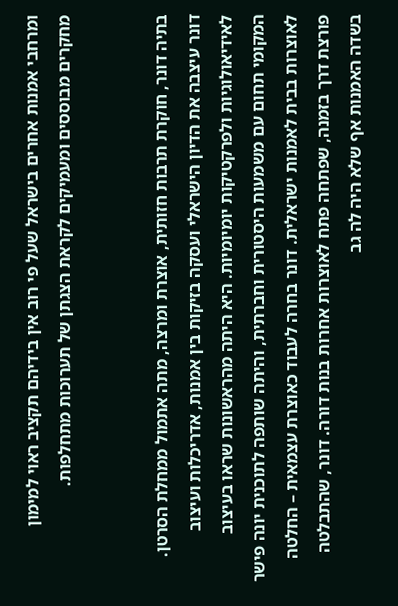ומרחבי אמנות אחרים בישראל שעל פי רוב אין בידיהם תקציב ראוי למימון מחקרים מבוססים ומעמיקים לקראת הצגתן של תערוכות מתחלפות.


בתיה דונר, חוקרת תרבות חזותית, אוצרת ומרצה, מתה אתמול ממחלת הסרטן. דונר עיצבה את הדיון הישראלי ועסקה בזיקות בין אמנות, אדריכלות ועיצוב לאידיאולוגיות ולפרקטיקות יומיומיות. היא היתה מהראשונות שראו בעיצוב המקומי תחום עם משמעות היסטורית וחברתית, והיתה שותפה לתוכנית יונה פישר לאוצרות בבית לאמנות ישראלית. דונר בחרה לעבוד כאוצרת עצמאית – החלטה פורצת דרך בזמנה, שפתחה פתח לאוצרות אחרות בנות דורה. דונר, שהתבלטה בשדה האמנות אף שלא היה לה גב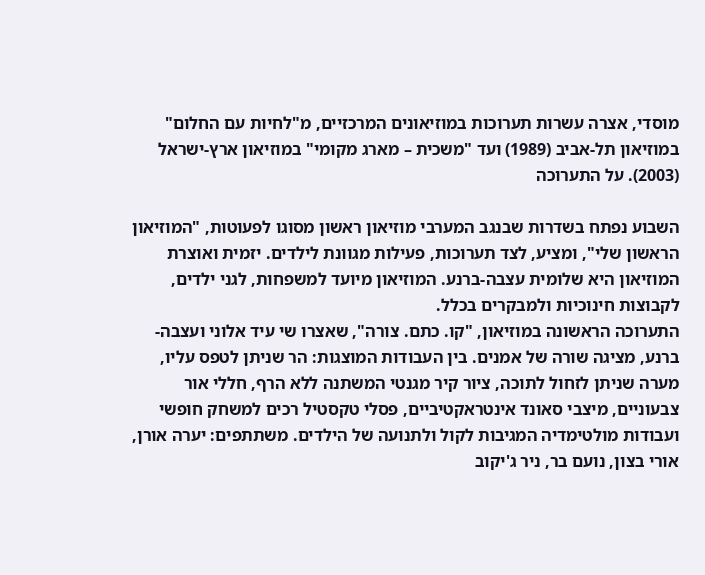מוסדי, אצרה עשרות תערוכות במוזיאונים המרכזיים, מ"לחיות עם החלום" במוזיאון תל-אביב (1989) ועד "משכית – מארג מקומי" במוזיאון ארץ-ישראל (2003). על התערוכה

השבוע נפתח בשדרות שבנגב המערבי מוזיאון ראשון מסוגו לפעוטות, "המוזיאון הראשון שלי", ומציע, לצד תערוכות, פעילות מגוונת לילדים. יזמית ואוצרת המוזיאון היא שלומית עצבה-ברנע. המוזיאון מיועד למשפחות, לגני ילדים, לקבוצות חינוכיות ולמבקרים בכלל.
התערוכה הראשונה במוזיאון, "קו. כתם. צורה", שאצרו שי עיד אלוני ועצבה-ברנע, מציגה שורה של אמנים. בין העבודות המוצגות: הר שניתן לטפס עליו, מערה שניתן לזחול לתוכה, ציור קיר מגנטי המשתנה ללא הרף, חללי אור צבעוניים, מיצבי סאונד אינטראקטיביים, פסלי טקסטיל רכים למשחק חופשי ועבודות מולטימדיה המגיבות לקול ולתנועה של הילדים. משתתפים: יערה אורן, אורי בצון, נועם בר, ניר ג'יקוב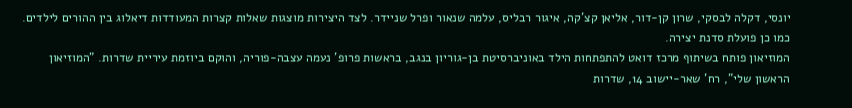יונסי, דקלה לבסקי, שרון קן-דור, אליאן קצ'קה, איגור רבליס, עלמה שנאור ופרל שניידר. לצד היצירות מוצגות שאלות קצרות המעודדות דיאלוג בין ההורים לילדים. כמו כן פועלת סדנת יצירה.
המוזיאון פותח בשיתוף מרכז דואט להתפתחות הילד באוניברסיטת בן-גוריון בנגב, בראשות פרופ' נעמה עצבה-פוריה, והוקם ביוזמת עיריית שדרות. "המוזיאון הראשון שלי", רח' שאר-יישוב 14, שדרות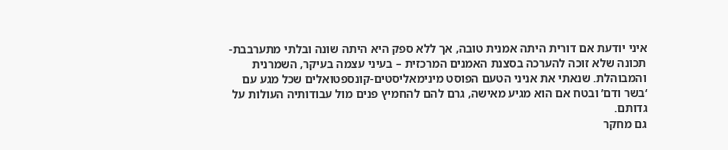איני יודעת אם דורית היתה אמנית טובה, אך ללא ספק היא היתה שונה ובלתי מתערבבת- תכונה שלא זוכה להערכה בסצנת האמנים המרכזית – בעיני עצמה בעיקר, השמרנית והמבוהלת. שנאתי את אניני הטעם הפוסט מינימאליסטים-קונספטואלים שכל מגע עם ‘בשר ודם’ ובטח אם הוא מגיע מאישה, גרם להם להחמיץ פנים מול עבודותיה העולות על גדותם.
גם מחקר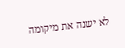לא ישנה את מיקומה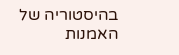בהיסטוריה של האמנות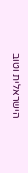הישראלית וטוב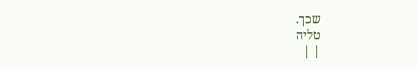שכך.
טליה
| |